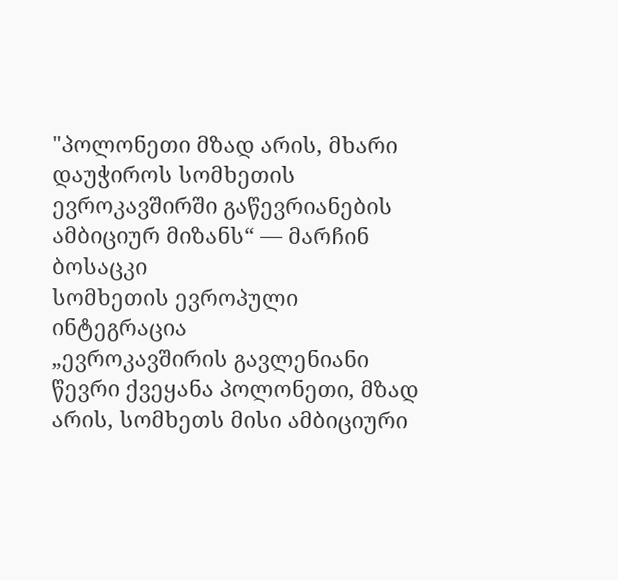"პოლონეთი მზად არის, მხარი დაუჭიროს სომხეთის ევროკავშირში გაწევრიანების ამბიციურ მიზანს“ — მარჩინ ბოსაცკი
სომხეთის ევროპული ინტეგრაცია
„ევროკავშირის გავლენიანი წევრი ქვეყანა პოლონეთი, მზად არის, სომხეთს მისი ამბიციური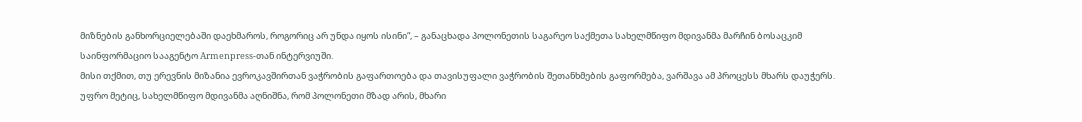მიზნების განხორციელებაში დაეხმაროს, როგორიც არ უნდა იყოს ისინი“, – განაცხადა პოლონეთის საგარეო საქმეთა სახელმწიფო მდივანმა მარჩინ ბოსაცკიმ საინფორმაციო სააგენტო Armenpress-თან ინტერვიუში.
მისი თქმით, თუ ერევნის მიზანია ევროკავშირთან ვაჭრობის გაფართოება და თავისუფალი ვაჭრობის შეთანხმების გაფორმება, ვარშავა ამ პროცესს მხარს დაუჭერს. უფრო მეტიც, სახელმწიფო მდივანმა აღნიშნა, რომ პოლონეთი მზად არის, მხარი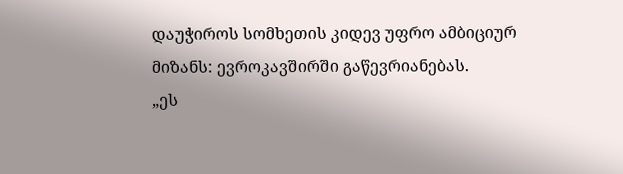დაუჭიროს სომხეთის კიდევ უფრო ამბიციურ მიზანს: ევროკავშირში გაწევრიანებას.
„ეს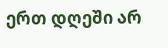ერთ დღეში არ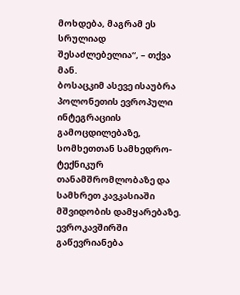მოხდება, მაგრამ ეს სრულიად შესაძლებელია“, – თქვა მან.
ბოსაცკიმ ასევე ისაუბრა პოლონეთის ევროპული ინტეგრაციის გამოცდილებაზე, სომხეთთან სამხედრო-ტექნიკურ თანამშრომლობაზე და სამხრეთ კავკასიაში მშვიდობის დამყარებაზე.
ევროკავშირში გაწევრიანება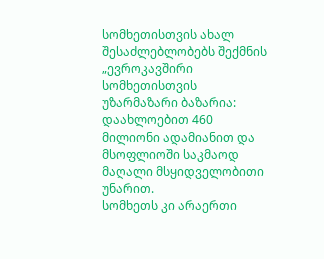სომხეთისთვის ახალ შესაძლებლობებს შექმნის
„ევროკავშირი სომხეთისთვის უზარმაზარი ბაზარია: დაახლოებით 460 მილიონი ადამიანით და მსოფლიოში საკმაოდ მაღალი მსყიდველობითი უნარით.
სომხეთს კი არაერთი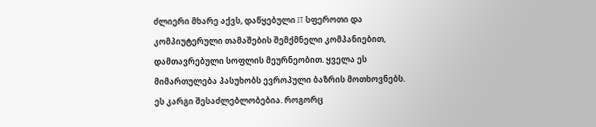ძლიერი მხარე აქვს, დაწყებული IT სფეროთი და კომპიუტერული თამაშების შემქმნელი კომპანიებით, დამთავრებული სოფლის მეურნეობით. ყველა ეს მიმართულება პასუხობს ევროპული ბაზრის მოთხოვნებს.
ეს კარგი შესაძლებლობებია. როგორც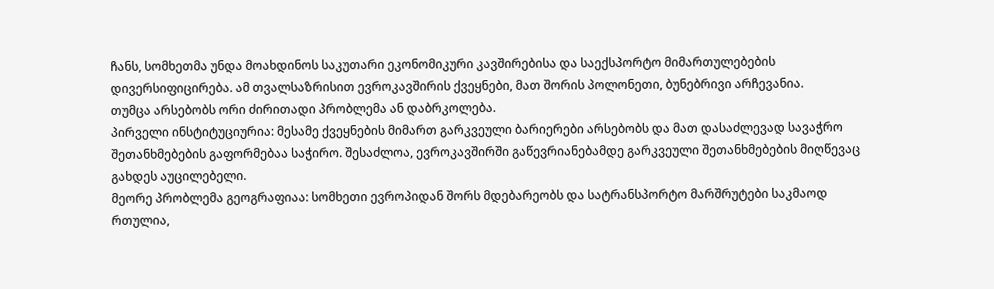ჩანს, სომხეთმა უნდა მოახდინოს საკუთარი ეკონომიკური კავშირებისა და საექსპორტო მიმართულებების დივერსიფიცირება. ამ თვალსაზრისით ევროკავშირის ქვეყნები, მათ შორის პოლონეთი, ბუნებრივი არჩევანია.
თუმცა არსებობს ორი ძირითადი პრობლემა ან დაბრკოლება.
პირველი ინსტიტუციურია: მესამე ქვეყნების მიმართ გარკვეული ბარიერები არსებობს და მათ დასაძლევად სავაჭრო შეთანხმებების გაფორმებაა საჭირო. შესაძლოა, ევროკავშირში გაწევრიანებამდე გარკვეული შეთანხმებების მიღწევაც გახდეს აუცილებელი.
მეორე პრობლემა გეოგრაფიაა: სომხეთი ევროპიდან შორს მდებარეობს და სატრანსპორტო მარშრუტები საკმაოდ რთულია,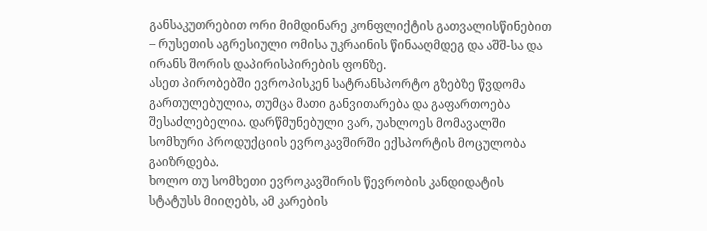განსაკუთრებით ორი მიმდინარე კონფლიქტის გათვალისწინებით – რუსეთის აგრესიული ომისა უკრაინის წინააღმდეგ და აშშ-სა და ირანს შორის დაპირისპირების ფონზე.
ასეთ პირობებში ევროპისკენ სატრანსპორტო გზებზე წვდომა გართულებულია, თუმცა მათი განვითარება და გაფართოება შესაძლებელია. დარწმუნებული ვარ, უახლოეს მომავალში სომხური პროდუქციის ევროკავშირში ექსპორტის მოცულობა გაიზრდება.
ხოლო თუ სომხეთი ევროკავშირის წევრობის კანდიდატის სტატუსს მიიღებს, ამ კარების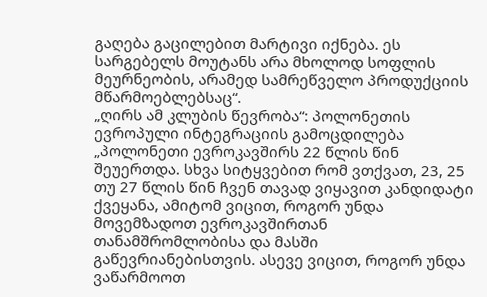გაღება გაცილებით მარტივი იქნება. ეს სარგებელს მოუტანს არა მხოლოდ სოფლის მეურნეობის, არამედ სამრეწველო პროდუქციის მწარმოებლებსაც“.
„ღირს ამ კლუბის წევრობა“: პოლონეთის ევროპული ინტეგრაციის გამოცდილება
„პოლონეთი ევროკავშირს 22 წლის წინ შეუერთდა. სხვა სიტყვებით რომ ვთქვათ, 23, 25 თუ 27 წლის წინ ჩვენ თავად ვიყავით კანდიდატი ქვეყანა, ამიტომ ვიცით, როგორ უნდა მოვემზადოთ ევროკავშირთან თანამშრომლობისა და მასში გაწევრიანებისთვის. ასევე ვიცით, როგორ უნდა ვაწარმოოთ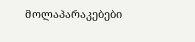მოლაპარაკებები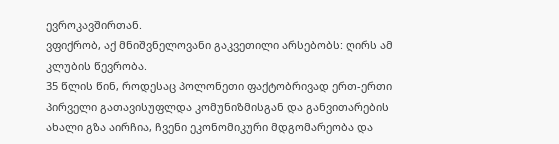ევროკავშირთან.
ვფიქრობ, აქ მნიშვნელოვანი გაკვეთილი არსებობს: ღირს ამ კლუბის წევრობა.
35 წლის წინ, როდესაც პოლონეთი ფაქტობრივად ერთ-ერთი პირველი გათავისუფლდა კომუნიზმისგან და განვითარების ახალი გზა აირჩია, ჩვენი ეკონომიკური მდგომარეობა და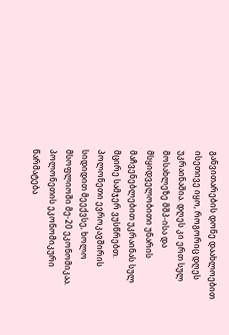განვითარების დონე დაახლოებით ისეთივე იყო, როგორიც დღეს უკრაინაშია. დღეს კი ერთ სულ მოსახლეზე მშპ-ისა და მსყიდველობითი უნარის მაჩვენებლებით უკრაინას სულ მცირე სამჯერ ვუსწრებთ.
პოლონეთი ევროკავშირის სიდიდით მეექვსე, ხოლო მსოფლიოში მე-20 ეკონომიკაა.
პოლონეთის ეკონომიკური წარმატება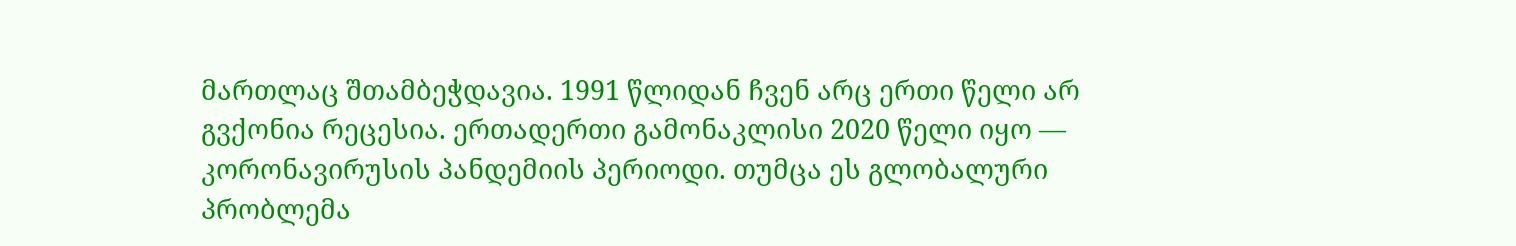მართლაც შთამბეჭდავია. 1991 წლიდან ჩვენ არც ერთი წელი არ გვქონია რეცესია. ერთადერთი გამონაკლისი 2020 წელი იყო — კორონავირუსის პანდემიის პერიოდი. თუმცა ეს გლობალური პრობლემა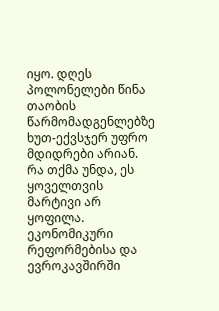იყო. დღეს პოლონელები წინა თაობის წარმომადგენლებზე ხუთ-ექვსჯერ უფრო მდიდრები არიან.
რა თქმა უნდა, ეს ყოველთვის მარტივი არ ყოფილა. ეკონომიკური რეფორმებისა და ევროკავშირში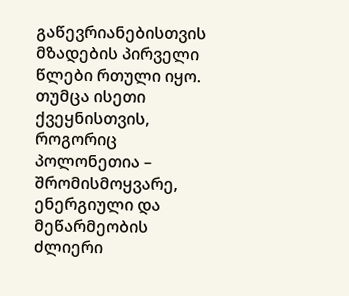გაწევრიანებისთვის მზადების პირველი წლები რთული იყო. თუმცა ისეთი ქვეყნისთვის, როგორიც პოლონეთია – შრომისმოყვარე, ენერგიული და მეწარმეობის ძლიერი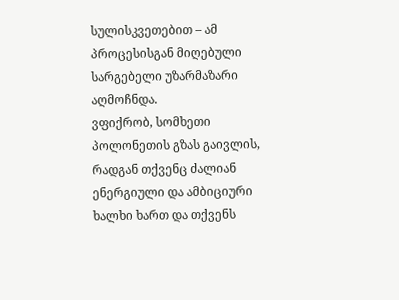სულისკვეთებით – ამ პროცესისგან მიღებული სარგებელი უზარმაზარი აღმოჩნდა.
ვფიქრობ, სომხეთი პოლონეთის გზას გაივლის, რადგან თქვენც ძალიან ენერგიული და ამბიციური ხალხი ხართ და თქვენს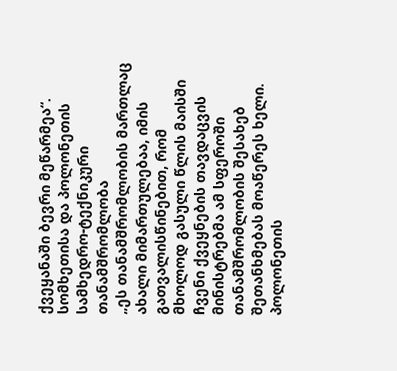ქვეყანაში ბევრი მეწარმეა“.
სომხეთისა და პოლონეთის სამხედრო-ტექნიკური თანამშრომლობა
„ეს თანამშრომლობის მართლაც ახალი მიმართულებაა, იმის გათვალისწინებით, რომ მხოლოდ გასული წლის მაისში ჩვენი ქვეყნების თავდაცვის მინისტრებმა ამ სფეროში თანამშრომლობის შესახებ შეთანხმებას მოაწერეს ხელი.
პოლონეთის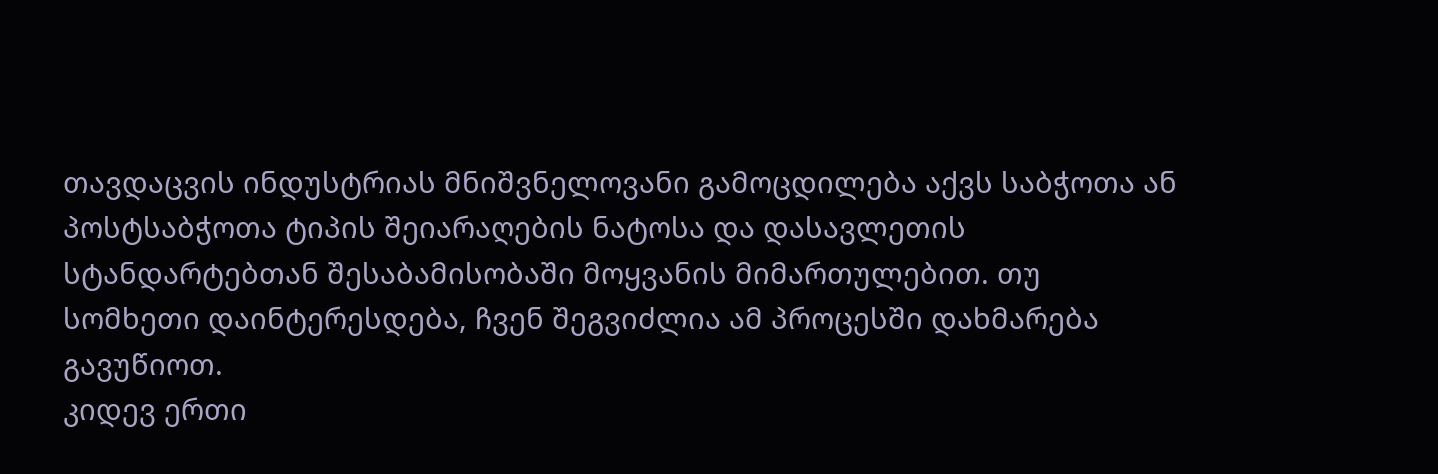თავდაცვის ინდუსტრიას მნიშვნელოვანი გამოცდილება აქვს საბჭოთა ან პოსტსაბჭოთა ტიპის შეიარაღების ნატოსა და დასავლეთის სტანდარტებთან შესაბამისობაში მოყვანის მიმართულებით. თუ სომხეთი დაინტერესდება, ჩვენ შეგვიძლია ამ პროცესში დახმარება გავუწიოთ.
კიდევ ერთი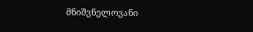მნიშვნელოვანი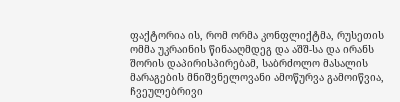ფაქტორია ის, რომ ორმა კონფლიქტმა, რუსეთის ომმა უკრაინის წინააღმდეგ და აშშ-სა და ირანს შორის დაპირისპირებამ, საბრძოლო მასალის მარაგების მნიშვნელოვანი ამოწურვა გამოიწვია, ჩვეულებრივი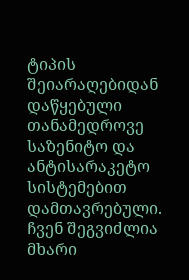ტიპის შეიარაღებიდან დაწყებული თანამედროვე საზენიტო და ანტისარაკეტო სისტემებით დამთავრებული.
ჩვენ შეგვიძლია მხარი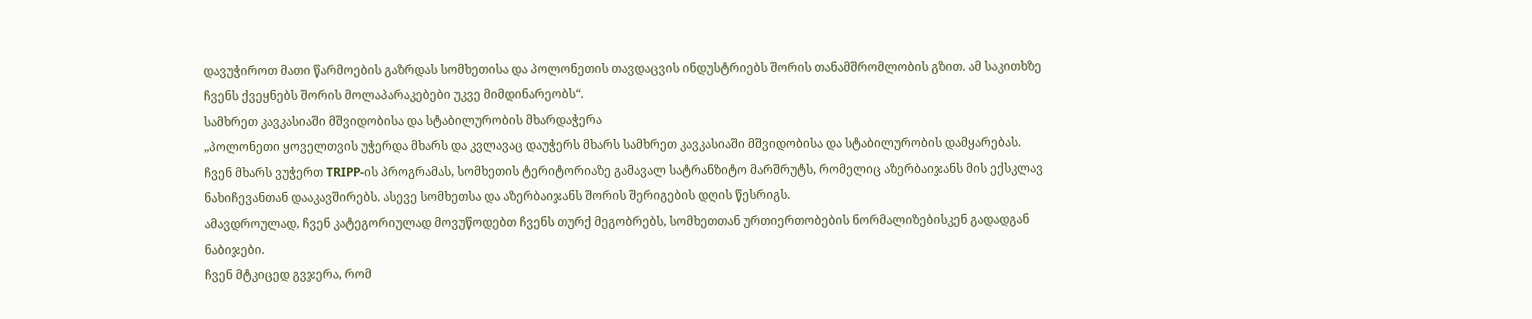დავუჭიროთ მათი წარმოების გაზრდას სომხეთისა და პოლონეთის თავდაცვის ინდუსტრიებს შორის თანამშრომლობის გზით. ამ საკითხზე ჩვენს ქვეყნებს შორის მოლაპარაკებები უკვე მიმდინარეობს“.
სამხრეთ კავკასიაში მშვიდობისა და სტაბილურობის მხარდაჭერა
„პოლონეთი ყოველთვის უჭერდა მხარს და კვლავაც დაუჭერს მხარს სამხრეთ კავკასიაში მშვიდობისა და სტაბილურობის დამყარებას.
ჩვენ მხარს ვუჭერთ TRIPP-ის პროგრამას, სომხეთის ტერიტორიაზე გამავალ სატრანზიტო მარშრუტს, რომელიც აზერბაიჯანს მის ექსკლავ ნახიჩევანთან დააკავშირებს. ასევე სომხეთსა და აზერბაიჯანს შორის შერიგების დღის წესრიგს.
ამავდროულად, ჩვენ კატეგორიულად მოვუწოდებთ ჩვენს თურქ მეგობრებს, სომხეთთან ურთიერთობების ნორმალიზებისკენ გადადგან ნაბიჯები.
ჩვენ მტკიცედ გვჯერა, რომ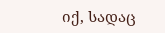იქ, სადაც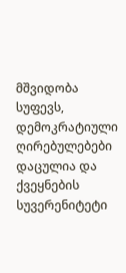მშვიდობა სუფევს, დემოკრატიული ღირებულებები დაცულია და ქვეყნების სუვერენიტეტი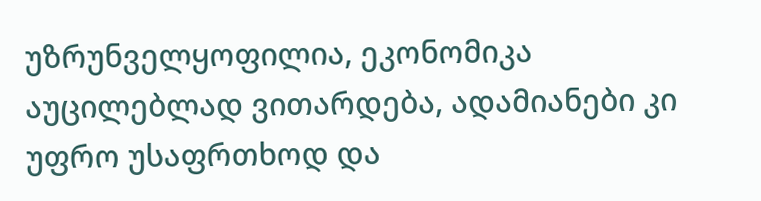უზრუნველყოფილია, ეკონომიკა აუცილებლად ვითარდება, ადამიანები კი უფრო უსაფრთხოდ და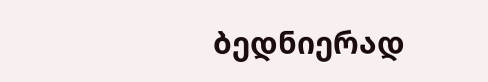ბედნიერად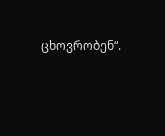ცხოვრობენ“.